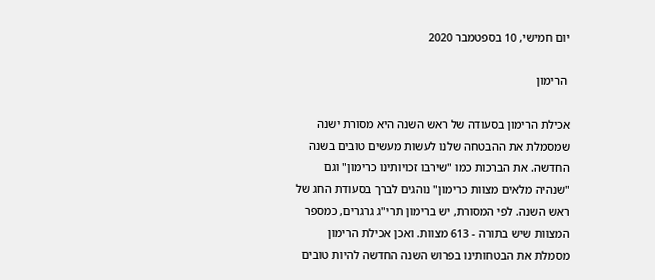יום חמישי, 10 בספטמבר 2020

 הרימון

אכילת הרימון בסעודה של ראש השנה היא מסורת ישנה שמסמלת את ההבטחה שלנו לעשות מעשים טובים בשנה החדשה. את הברכות כמו "שירבו זכויותינו כרימון" וגם "שנהיה מלאים מצוות כרימון" נוהגים לברך בסעודת החג של ראש השנה. לפי המסורת, יש ברימון תרי"ג גרגרים, כמספר המצוות שיש בתורה - 613 מצוות. ואכן אכילת הרימון מסמלת את הבטחותינו בפרוש השנה החדשה להיות טובים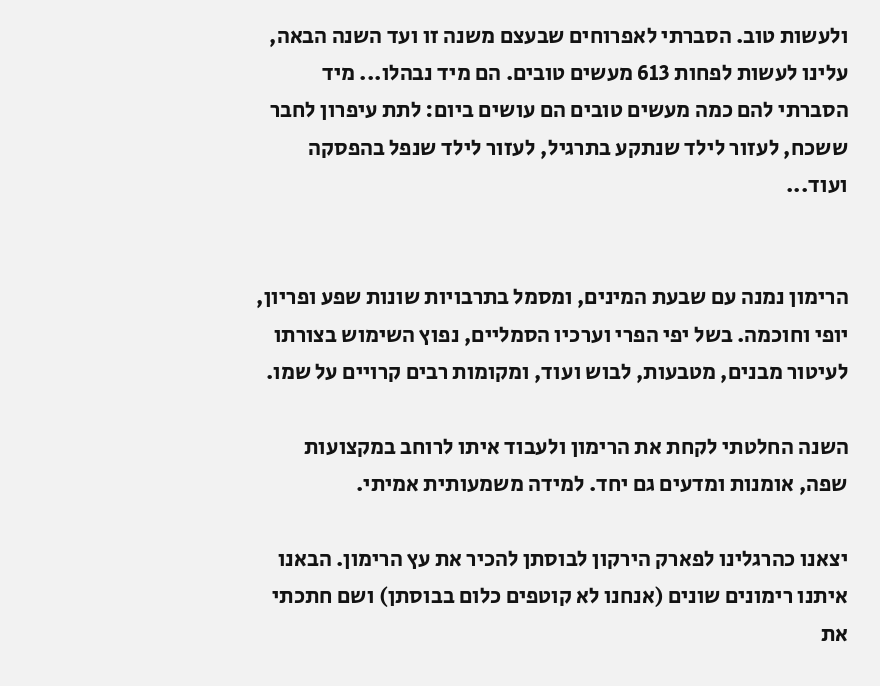ולעשות טוב. הסברתי לאפרוחים שבעצם משנה זו ועד השנה הבאה, עלינו לעשות לפחות 613 מעשים טובים. הם מיד נבהלו... מיד הסברתי להם כמה מעשים טובים הם עושים ביום: לתת עיפרון לחבר ששכח, לעזור לילד שנתקע בתרגיל, לעזור לילד שנפל בהפסקה ועוד...


הרימון נמנה עם שבעת המינים, ומסמל בתרבויות שונות שפע ופריון, יופי וחוכמה. בשל יפי הפרי וערכיו הסמליים, נפוץ השימוש בצורתו לעיטור מבנים, מטבעות, לבוש ועוד, ומקומות רבים קרויים על שמו.

השנה החלטתי לקחת את הרימון ולעבוד איתו לרוחב במקצועות שפה, אומנות ומדעים גם יחד. למידה משמעותית אמיתי.

יצאנו כהרגלינו לפארק הירקון לבוסתן להכיר את עץ הרימון. הבאנו איתנו רימונים שונים (אנחנו לא קוטפים כלום בבוסתן) ושם חתכתי את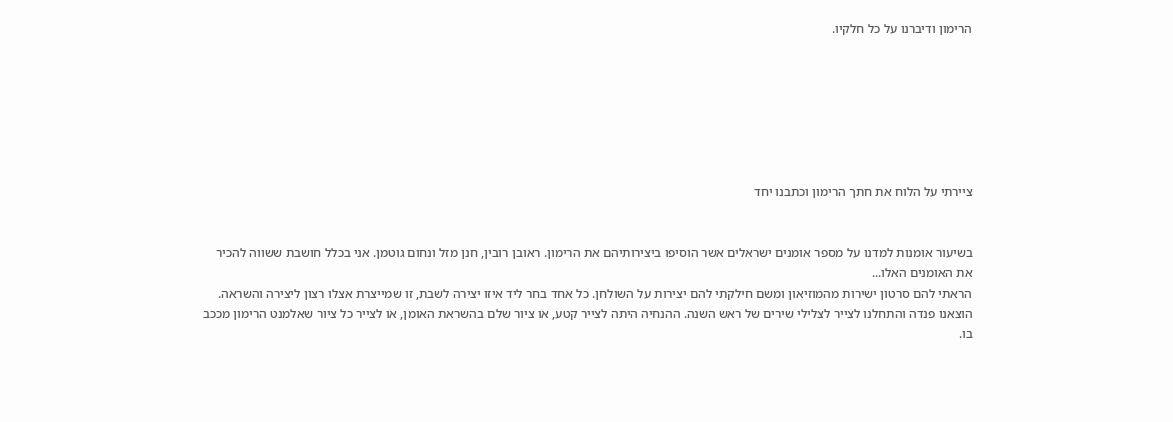הרימון ודיברנו על כל חלקיו.







ציירתי על הלוח את חתך הרימון וכתבנו יחד


בשיעור אומנות למדנו על מספר אומנים ישראלים אשר הוסיפו ביצירותיהם את הרימון. ראובן רובין, חנן מזל ונחום גוטמן. אני בכלל חושבת ששווה להכיר את האומנים האלו...
הראתי להם סרטון ישירות מהמוזיאון ומשם חילקתי להם יצירות על השולחן. כל אחד בחר ליד איזו יצירה לשבת, זו שמייצרת אצלו רצון ליצירה והשראה. הוצאנו פנדה והתחלנו לצייר לצלילי שירים של ראש השנה. ההנחיה היתה לצייר קטע, או ציור שלם בהשראת האומן, או לצייר כל ציור שאלמנט הרימון מככב בו.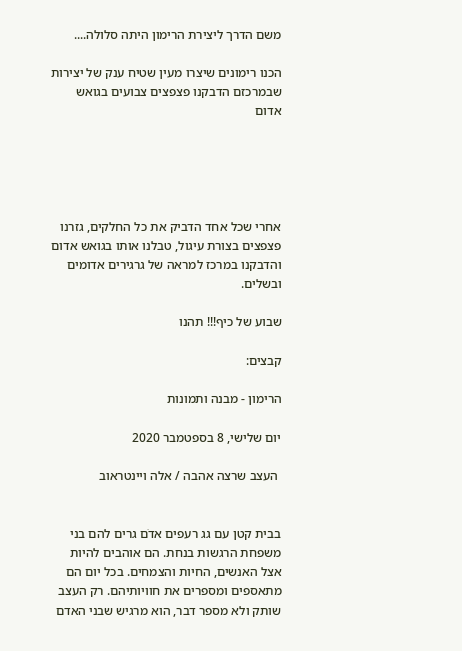משם הדרך ליצירת הרימון היתה סלולה....

הכנו רימונים שיצרו מעין שטיח ענק של יצירות שבמרכזם הדבקנו פצפצים צבועים בגואש אדום





אחרי שכל אחד הדביק את כל החלקים, גזרנו פצפצים בצורת עיגול, טבלנו אותו בגואש אדום
והדבקנו במרכז למראה של גרגירים אדומים ובשלים.

שבוע של כיף!!! תהנו

קבצים:

הרימון - מבנה ותמונות

יום שלישי, 8 בספטמבר 2020

 העצב שרצה אהבה / אלה ויינטראוב


בבית קטן עם גג רעפים אדֹם גרים להם בני משפחת הרגשות בנחת. הם אוהבים להיות אצל האנשים, החיות והצמחים. בכל יום הם מתאספים ומספרים את חוויותיהם. רק העצב שותק ולא מספר דבר, הוא מרגיש שבני האדם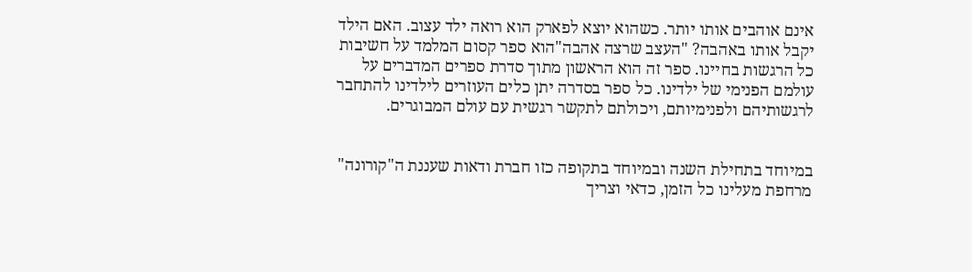אינם אוהבים אותו יותר. כשהוא יוצא לפארק הוא רואה ילד עצוב. האם הילד יקבל אותו באהבה? "העצב שרצה אהבה"הוא ספר קסום המלמד על חשיבות כל הרגשות בחיינו. ספר זה הוא הראשון מתוך סדרת ספרים המדברים על עולמם הפנימי של ילדינו. כל ספר בסדרה יתן כלים העוזרים לילדינו להתחבר לרגשותיהם ולפנימיותם, ויכולתם לתקשר רגשית עם עולם המבוגרים.


במיוחד בתחילת השנה ובמיוחד בתקופה כזו חברת ודאות שעננת ה"קורונה" מרחפת מעלינו כל הזמן, כדאי וצריך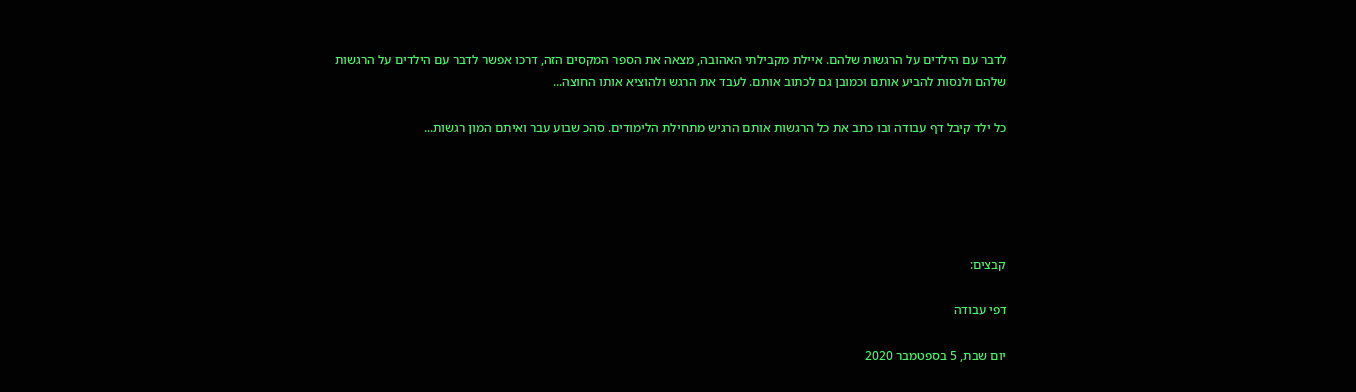לדבר עם הילדים על הרגשות שלהם. איילת מקבילתי האהובה, מצאה את הספר המקסים הזה, דרכו אפשר לדבר עם הילדים על הרגשות שלהם ולנסות להביע אותם וכמובן גם לכתוב אותם. לעבד את הרגש ולהוציא אותו החוצה...

כל ילד קיבל דף עבודה ובו כתב את כל הרגשות אותם הרגיש מתחילת הלימודים. סהכ שבוע עבר ואיתם המון רגשות...





קבצים:

דפי עבודה

יום שבת, 5 בספטמבר 2020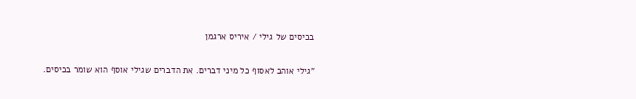בכיסים של גילי / איריס ארגמן

"גילי אוהב לאסוף כל מיני דברים. את הדברים שגילי אוסף הוא שומר בכיסים.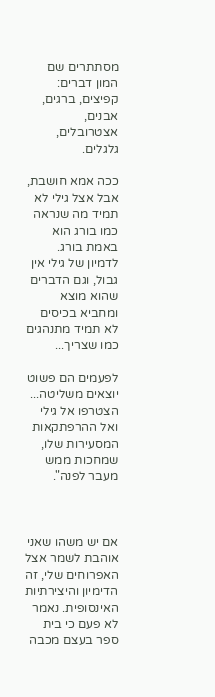מסתתרים שם המון דברים: קפיצים, ברגים, אבנים, אצטרובלים, גלגלים.

ככה אמא חושבת, אבל אצל גילי לא תמיד מה שנראה כמו בורג הוא באמת בורג. לדמיון של גילי אין גבול, וגם הדברים שהוא מוצא ומחביא בכיסים לא תמיד מתנהגים כמו שצריך...

לפעמים הם פשוט יוצאים משליטה... הצטרפו אל גילי ואל ההרפתקאות המסעירות שלו, שמחכות ממש מעבר לפנה".



אם יש משהו שאני אוהבת לשמר אצל האפרוחים שלי, זה הדימיון והיצירתיות האינסופית. נאמר לא פעם כי בית ספר בעצם מכבה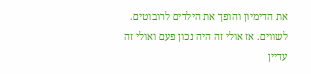את הדימיון והופך את הילדים לרובוטים. לשווים. אז אולי זה היה נכון פעם ואולי זה עדיין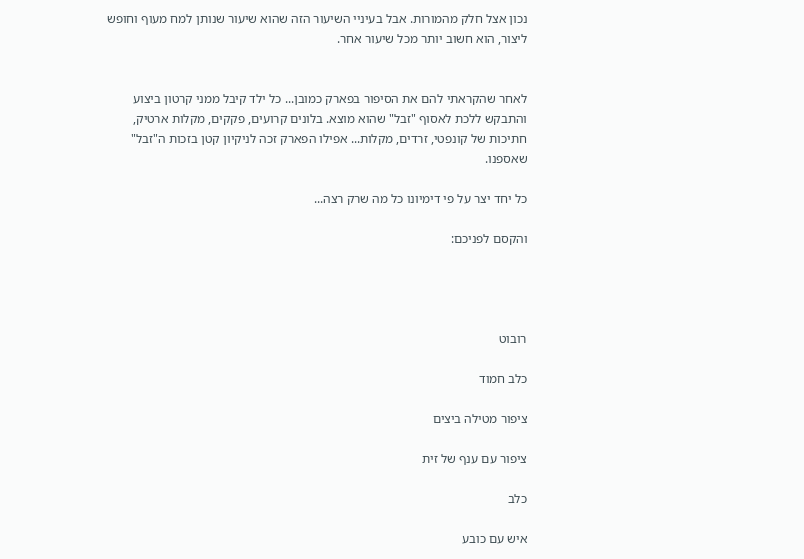נכון אצל חלק מהמורות. אבל בעיניי השיעור הזה שהוא שיעור שנותן למח מעוף וחופש ליצור, הוא חשוב יותר מכל שיעור אחר.


לאחר שהקראתי להם את הסיפור בפארק כמובן... כל ילד קיבל ממני קרטון ביצוע והתבקש ללכת לאסוף "זבל" שהוא מוצא. בלונים קרועים, פקקים, מקלות ארטיק, חתיכות של קונפטי, זרדים, מקלות... אפילו הפארק זכה לניקיון קטן בזכות ה"זבל" שאספנו.

כל יחד יצר על פי דימיונו כל מה שרק רצה...

והקסם לפניכם:




רובוט

כלב חמוד

ציפור מטילה ביצים

ציפור עם ענף של זית

כלב

איש עם כובע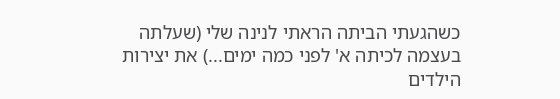כשהגעתי הביתה הראתי לנינה שלי (שעלתה בעצמה לכיתה א' לפני כמה ימים...) את יצירות הילדים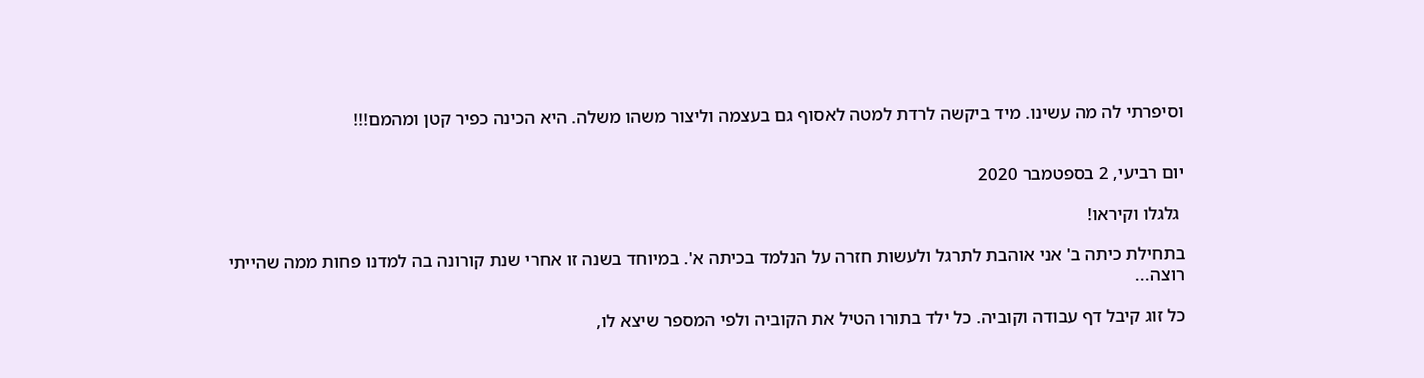וסיפרתי לה מה עשינו. מיד ביקשה לרדת למטה לאסוף גם בעצמה וליצור משהו משלה. היא הכינה כפיר קטן ומהמם!!!


יום רביעי, 2 בספטמבר 2020

 גלגלו וקיראו!

בתחילת כיתה ב' אני אוהבת לתרגל ולעשות חזרה על הנלמד בכיתה א'. במיוחד בשנה זו אחרי שנת קורונה בה למדנו פחות ממה שהייתי רוצה...

כל זוג קיבל דף עבודה וקוביה. כל ילד בתורו הטיל את הקוביה ולפי המספר שיצא לו,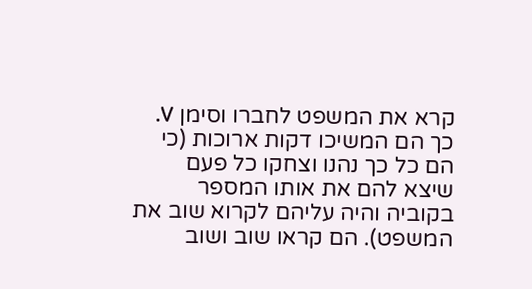קרא את המשפט לחברו וסימן V. כך הם המשיכו דקות ארוכות (כי הם כל כך נהנו וצחקו כל פעם שיצא להם את אותו המספר בקוביה והיה עליהם לקרוא שוב את המשפט). הם קראו שוב ושוב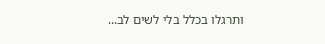ותרגלו בכלל בלי לשים לב...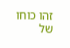זהו כוחו של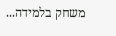משחק בלמידה...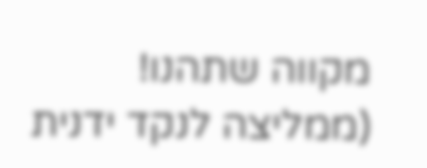מקווה שתהנו! (ממליצה לנקד ידנית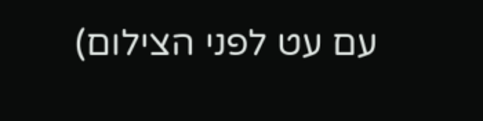עם עט לפני הצילום)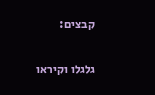קבצים:

גלגלו וקיראו